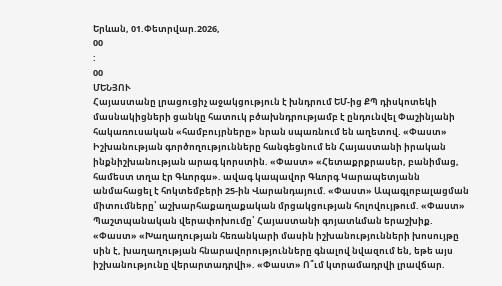Երևան, 01.Փետրվար.2026,
00
:
00
ՄԵՆՅՈՒ
Հայաստանը լրացուցիչ աջակցություն է խնդրում ԵՄ-ից ՔՊ դիսկոտեկի մասնակիցների ցանկը հատուկ բծախնդրությամբ է ընդունվել Փաշինյանի հակառուսական «համբույրները» նրան սպառնում են աղետով. «Փաստ» Իշխանության գործողությունները հանգեցնում են Հայաստանի իրական ինքնիշխանության արագ կորստին. «Փաստ» «Հետաքրքրասեր, բանիմաց, համեստ տղա էր Գևորգս». ավագ կապավոր Գևորգ Կարապետյանն անմահացել է հոկտեմբերի 25-ին Վարանդայում. «Փաստ» Ապագլոբալացման միտումները՝ աշխարհաքաղաքական մրցակցության հոլովույթում. «Փաստ» Պաշտպանական վերափոխումը՝ Հայաստանի գոյատևման երաշխիք. «Փաստ» «Խաղաղության հեռանկարի մասին իշխանությունների խոսույթը սին է, խաղաղության հնարավորությունները գնալով նվազում են, եթե այս իշխանությունը վերարտադրվի». «Փաստ» Ո՞ւմ կտրամադրվի լրավճար.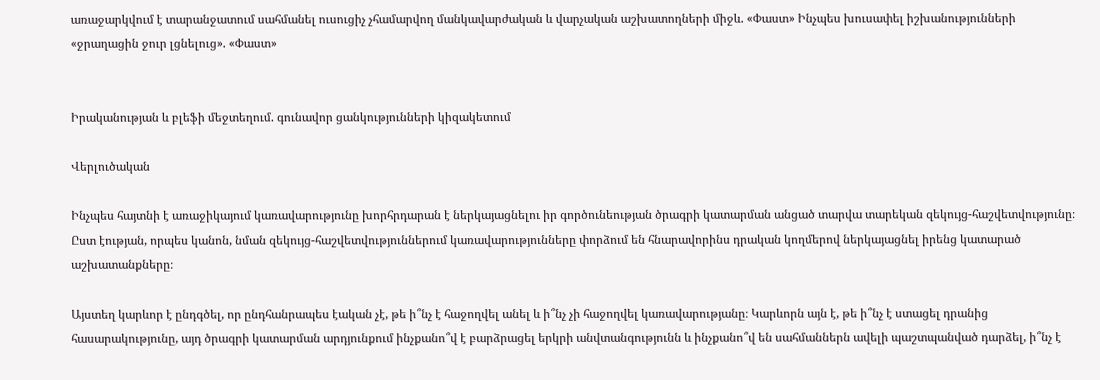առաջարկվում է տարանջատում սահմանել ուսուցիչ չհամարվող մանկավարժական և վարչական աշխատողների միջև. «Փաստ» Ինչպես խուսափել իշխանությունների «ջրաղացին ջուր լցնելուց». «Փաստ»


Իրականության և բլեֆի մեջտեղում. գունավոր ցանկությունների կիզակետում

Վերլուծական

Ինչպես հայտնի է առաջիկայում կառավարությունը խորհրդարան է ներկայացնելու իր գործունեության ծրագրի կատարման անցած տարվա տարեկան զեկույց-հաշվետվությունը։ Ըստ էության, որպես կանոն, նման զեկույց-հաշվետվություններում կառավարությունները փորձում են հնարավորինս դրական կողմերով ներկայացնել իրենց կատարած աշխատանքները։

Այստեղ կարևոր է ընդգծել, որ ընդհանրապես էական չէ, թե ի՞նչ է հաջողվել անել և ի՞նչ չի հաջողվել կառավարությանը։ Կարևորն այն է, թե ի՞նչ է ստացել դրանից հասարակությունը, այդ ծրագրի կատարման արդյունքում ինչքանո՞վ է բարձրացել երկրի անվտանգությունն և ինչքանո՞վ են սահմաններն ավելի պաշտպանված դարձել, ի՞նչ է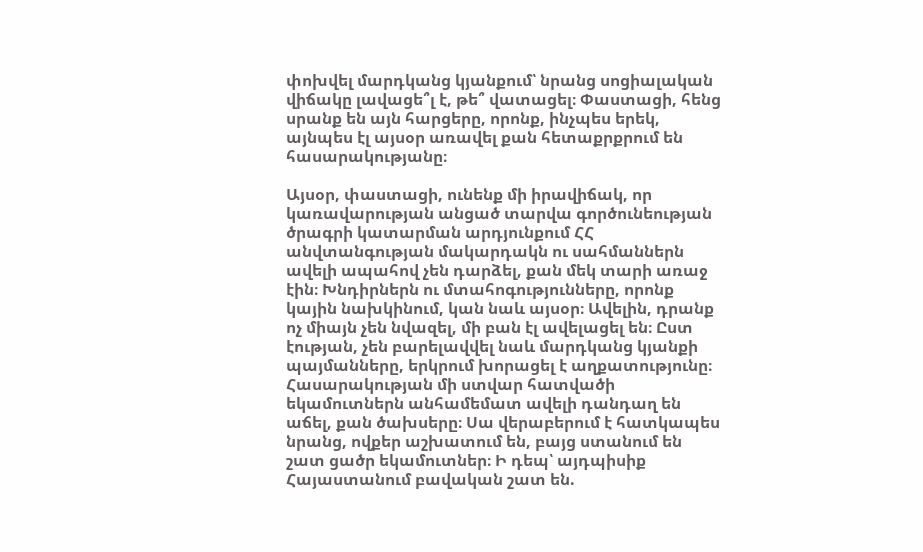փոխվել մարդկանց կյանքում՝ նրանց սոցիալական վիճակը լավացե՞լ է, թե՞ վատացել։ Փաստացի, հենց սրանք են այն հարցերը, որոնք, ինչպես երեկ, այնպես էլ այսօր առավել քան հետաքրքրում են հասարակությանը։

Այսօր, փաստացի, ունենք մի իրավիճակ, որ կառավարության անցած տարվա գործունեության ծրագրի կատարման արդյունքում ՀՀ անվտանգության մակարդակն ու սահմաններն ավելի ապահով չեն դարձել, քան մեկ տարի առաջ էին։ Խնդիրներն ու մտահոգությունները, որոնք կային նախկինում, կան նաև այսօր։ Ավելին, դրանք ոչ միայն չեն նվազել, մի բան էլ ավելացել են։ Ըստ էության, չեն բարելավվել նաև մարդկանց կյանքի պայմանները, երկրում խորացել է աղքատությունը։ Հասարակության մի ստվար հատվածի եկամուտներն անհամեմատ ավելի դանդաղ են աճել, քան ծախսերը։ Սա վերաբերում է հատկապես նրանց, ովքեր աշխատում են, բայց ստանում են շատ ցածր եկամուտներ։ Ի դեպ՝ այդպիսիք Հայաստանում բավական շատ են.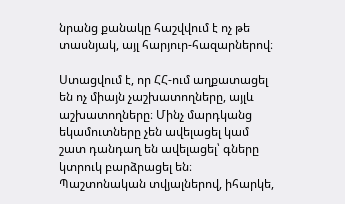նրանց քանակը հաշվվում է ոչ թե տասնյակ, այլ հարյուր-հազարներով։

Ստացվում է, որ ՀՀ-ում աղքատացել են ոչ միայն չաշխատողները, այլև աշխատողները։ Մինչ մարդկանց եկամուտները չեն ավելացել կամ շատ դանդաղ են ավելացել՝ գները կտրուկ բարձրացել են։ Պաշտոնական տվյալներով, իհարկե,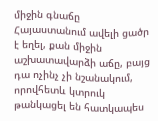միջին գնաճը Հայաստանում ավելի ցածր է եղել, քան միջին աշխատավարձի աճը, բայց դա ոչինչ չի նշանակում, որովհետև կտրուկ թանկացել են հատկապես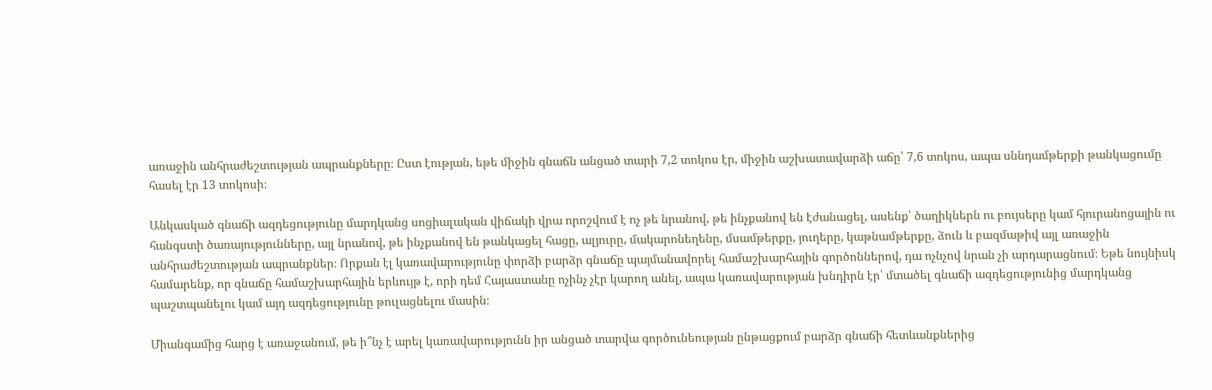առաջին անհրաժեշտության ապրանքները։ Ըստ էության, եթե միջին գնաճն անցած տարի 7,2 տոկոս էր, միջին աշխատավարձի աճը՝ 7,6 տոկոս, ապա սննդամթերքի թանկացումը հասել էր 13 տոկոսի։

Անկասկած գնաճի ազդեցությունը մարդկանց սոցիալական վիճակի վրա որոշվում է ոչ թե նրանով, թե ինչքանով են էժանացել, ասենք՝ ծաղիկներն ու բույսերը կամ հյուրանոցային ու հանգստի ծառայությունները, այլ նրանով, թե ինչքանով են թանկացել հացը, ալյուրը, մակարոնեղենը, մսամթերքը, յուղերը, կաթնամթերքը, ձուն և բազմաթիվ այլ առաջին անհրաժեշտության ապրանքներ։ Որքան էլ կառավարությունը փորձի բարձր գնաճը պայմանավորել համաշխարհային գործոններով, դա ոչնչով նրան չի արդարացնում։ Եթե նույնիսկ համարենք, որ գնաճը համաշխարհային երևույթ է, որի դեմ Հայաստանը ոչինչ չէր կարող անել, ապա կառավարության խնդիրն էր՝ մտածել գնաճի ազդեցությունից մարդկանց պաշտպանելու կամ այդ ազդեցությունը թուլացնելու մասին։

Միանգամից հարց է առաջանում, թե ի՞նչ է արել կառավարությունն իր անցած տարվա գործունեության ընթացքում բարձր գնաճի հետևանքներից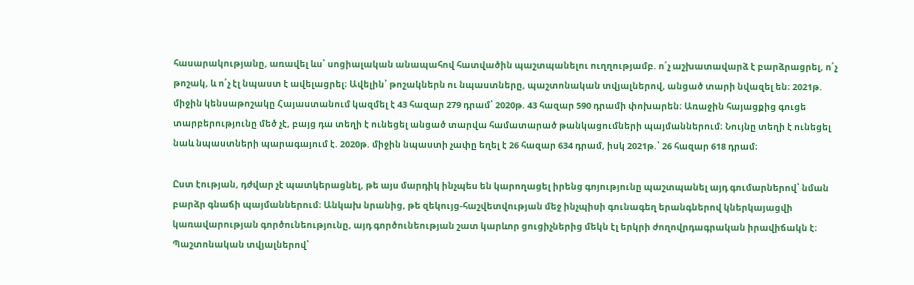հասարակությանը, առավել ևս՝ սոցիալական անապահով հատվածին պաշտպանելու ուղղությամբ. ո՛չ աշխատավարձ է բարձրացրել, ո՛չ թոշակ, և ո՛չ էլ նպաստ է ավելացրել։ Ավելին՝ թոշակներն ու նպաստները, պաշտոնական տվյալներով, անցած տարի նվազել են։ 2021թ. միջին կենսաթոշակը Հայաստանում կազմել է 43 հազար 279 դրամ՝ 2020թ. 43 հազար 590 դրամի փոխարեն։ Առաջին հայացքից գուցե տարբերությունը մեծ չէ, բայց դա տեղի է ունեցել անցած տարվա համատարած թանկացումների պայմաններում։ Նույնը տեղի է ունեցել նաև նպաստների պարագայում է. 2020թ. միջին նպաստի չափը եղել է 26 հազար 634 դրամ, իսկ 2021թ.՝ 26 հազար 618 դրամ։

Ըստ էության, դժվար չէ պատկերացնել, թե այս մարդիկ ինչպես են կարողացել իրենց գոյությունը պաշտպանել այդ գումարներով՝ նման բարձր գնաճի պայմաններում։ Անկախ նրանից, թե զեկույց-հաշվետվության մեջ ինչպիսի գունագեղ երանգներով կներկայացվի կառավարության գործունեությունը, այդ գործունեության շատ կարևոր ցուցիչներից մեկն էլ երկրի ժողովրդագրական իրավիճակն է։ Պաշտոնական տվյալներով՝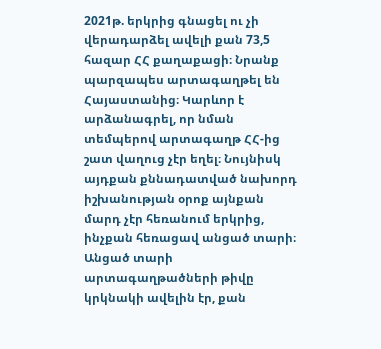2021թ. երկրից գնացել ու չի վերադարձել ավելի քան 73,5 հազար ՀՀ քաղաքացի։ Նրանք պարզապես արտագաղթել են Հայաստանից։ Կարևոր է արձանագրել, որ նման տեմպերով արտագաղթ ՀՀ-ից շատ վաղուց չէր եղել։ Նույնիսկ այդքան քննադատված նախորդ իշխանության օրոք այնքան մարդ չէր հեռանում երկրից, ինչքան հեռացավ անցած տարի։ Անցած տարի արտագաղթածների թիվը կրկնակի ավելին էր, քան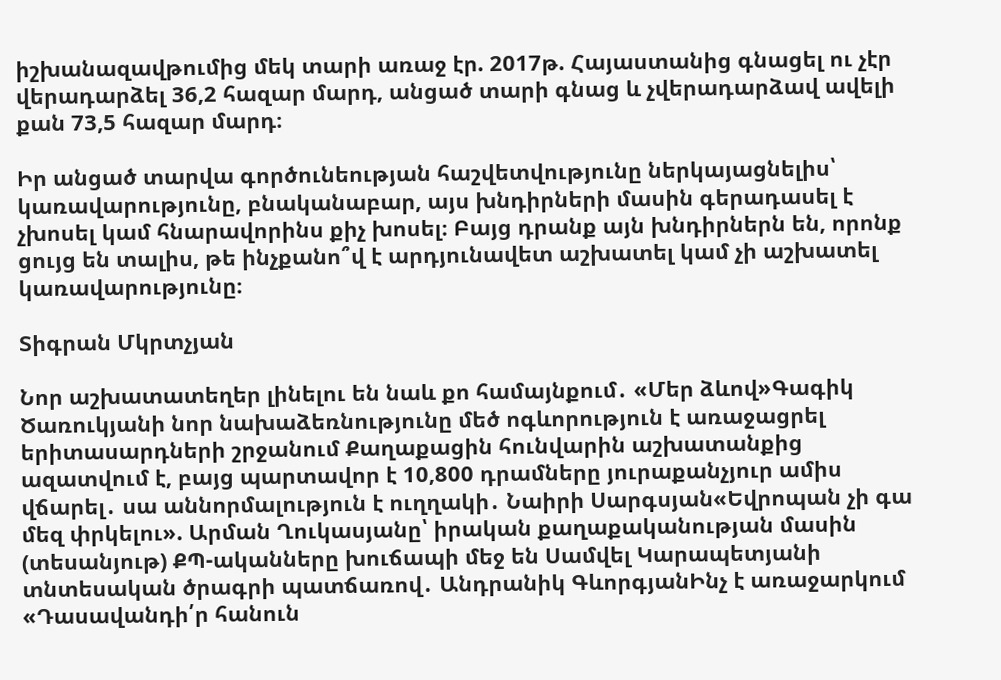իշխանազավթումից մեկ տարի առաջ էր. 2017թ. Հայաստանից գնացել ու չէր վերադարձել 36,2 հազար մարդ, անցած տարի գնաց և չվերադարձավ ավելի քան 73,5 հազար մարդ։

Իր անցած տարվա գործունեության հաշվետվությունը ներկայացնելիս՝ կառավարությունը, բնականաբար, այս խնդիրների մասին գերադասել է չխոսել կամ հնարավորինս քիչ խոսել։ Բայց դրանք այն խնդիրներն են, որոնք ցույց են տալիս, թե ինչքանո՞վ է արդյունավետ աշխատել կամ չի աշխատել կառավարությունը։

Տիգրան Մկրտչյան

Նոր աշխատատեղեր լինելու են նաև քո համայնքում․ «Մեր ձևով»Գագիկ Ծառուկյանի նոր նախաձեռնությունը մեծ ոգևորություն է առաջացրել երիտասարդների շրջանում Քաղաքացին հունվարին աշխատանքից ազատվում է, բայց պարտավոր է 10,800 դրամները յուրաքանչյուր ամիս վճարել․ սա աննորմալություն է ուղղակի․ Նաիրի Սարգսյան«Եվրոպան չի գա մեզ փրկելու». Արման Ղուկասյանը՝ իրական քաղաքականության մասին (տեսանյութ) ՔՊ-ականները խուճապի մեջ են Սամվել Կարապետյանի տնտեսական ծրագրի պատճառով․ Անդրանիկ ԳևորգյանԻնչ է առաջարկում «Դասավանդի՛ր հանուն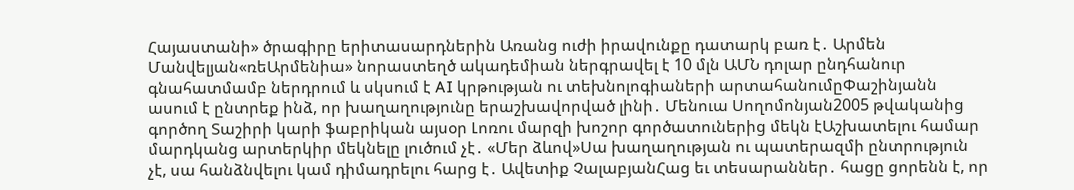Հայաստանի» ծրագիրը երիտասարդներին Առանց ուժի իրավունքը դատարկ բառ է․ Արմեն Մանվելյան«ռեԱրմենիա» նորաստեղծ ակադեմիան ներգրավել է 10 մլն ԱՄՆ դոլար ընդհանուր գնահատմամբ ներդրում և սկսում է AI կրթության ու տեխնոլոգիաների արտահանումըՓաշինյանն ասում է ընտրեք ինձ, որ խաղաղությունը երաշխավորված լինի․ Մենուա Սողոմոնյան2005 թվականից գործող Տաշիրի կարի ֆաբրիկան այսօր Լոռու մարզի խոշոր գործատուներից մեկն էԱշխատելու համար մարդկանց արտերկիր մեկնելը լուծում չէ․ «Մեր ձևով»Սա խաղաղության ու պատերազմի ընտրություն չէ, սա հանձնվելու կամ դիմադրելու հարց է․ Ավետիք ՉալաբյանՀաց եւ տեսարաններ․ հացը ցորենն է, որ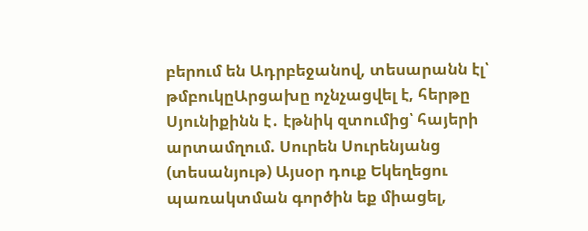բերում են Ադրբեջանով, տեսարանն էլ՝ թմբուկըԱրցախը ոչնչացվել է, հերթը Սյունիքինն է․ էթնիկ զտումից՝ հայերի արտամղում. Սուրեն Սուրենյանց (տեսանյութ) Այսօր դուք Եկեղեցու պառակտման գործին եք միացել,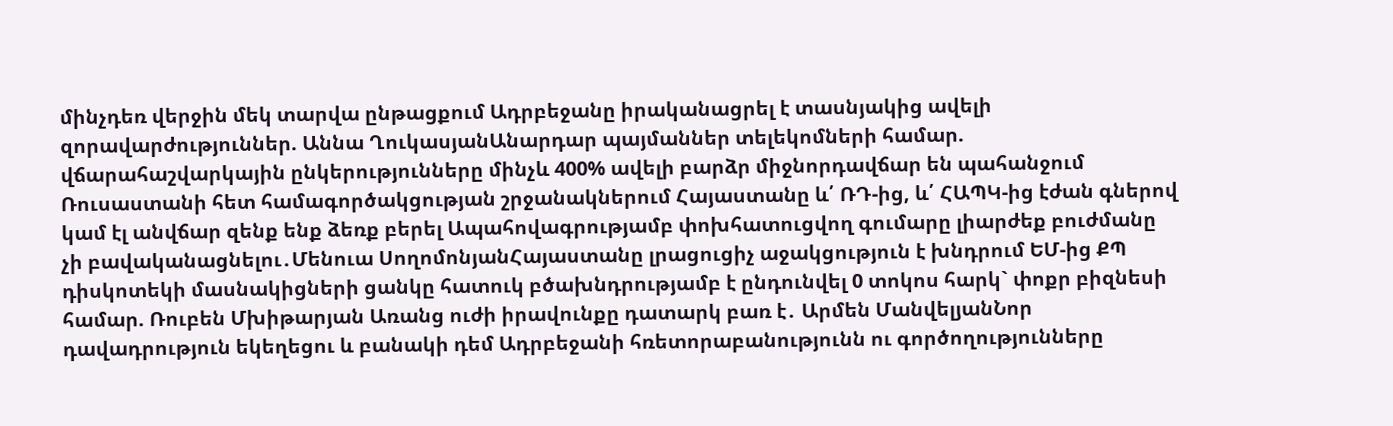մինչդեռ վերջին մեկ տարվա ընթացքում Ադրբեջանը իրականացրել է տասնյակից ավելի զորավարժություններ. Աննա ՂուկասյանԱնարդար պայմաններ տելեկոմների համար. վճարահաշվարկային ընկերությունները մինչև 400% ավելի բարձր միջնորդավճար են պահանջում Ռուսաստանի հետ համագործակցության շրջանակներում Հայաստանը և՛ ՌԴ-ից, և՛ ՀԱՊԿ-ից էժան գներով կամ էլ անվճար զենք ենք ձեռք բերել Ապահովագրությամբ փոխհատուցվող գումարը լիարժեք բուժմանը չի բավականացնելու․Մենուա ՍողոմոնյանՀայաստանը լրացուցիչ աջակցություն է խնդրում ԵՄ-ից ՔՊ դիսկոտեկի մասնակիցների ցանկը հատուկ բծախնդրությամբ է ընդունվել 0 տոկոս հարկ` փոքր բիզնեսի համար. Ռուբեն Մխիթարյան Առանց ուժի իրավունքը դատարկ բառ է․ Արմեն ՄանվելյանՆոր դավադրություն եկեղեցու և բանակի դեմ Ադրբեջանի հռետորաբանությունն ու գործողությունները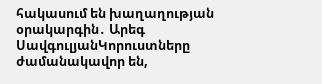հակասում են խաղաղության օրակարգին․ Արեգ ՍավգուլյանԿորուստները ժամանակավոր են,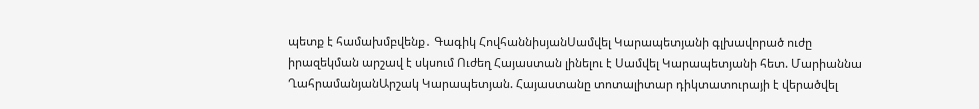պետք է համախմբվենք․ Գագիկ ՀովհաննիսյանՍամվել Կարապետյանի գլխավորած ուժը իրազեկման արշավ է սկսում Ուժեղ Հայաստան լինելու է Սամվել Կարապետյանի հետ. Մարիաննա ՂահրամանյանԱրշակ Կարապետյան. Հայաստանը տոտալիտար դիկտատուրայի է վերածվել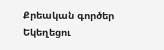Քրեական գործեր Եկեղեցու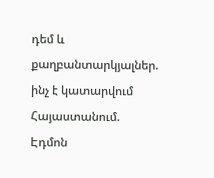դեմ և քաղբանտարկյալներ. ինչ է կատարվում Հայաստանում. Էդմոն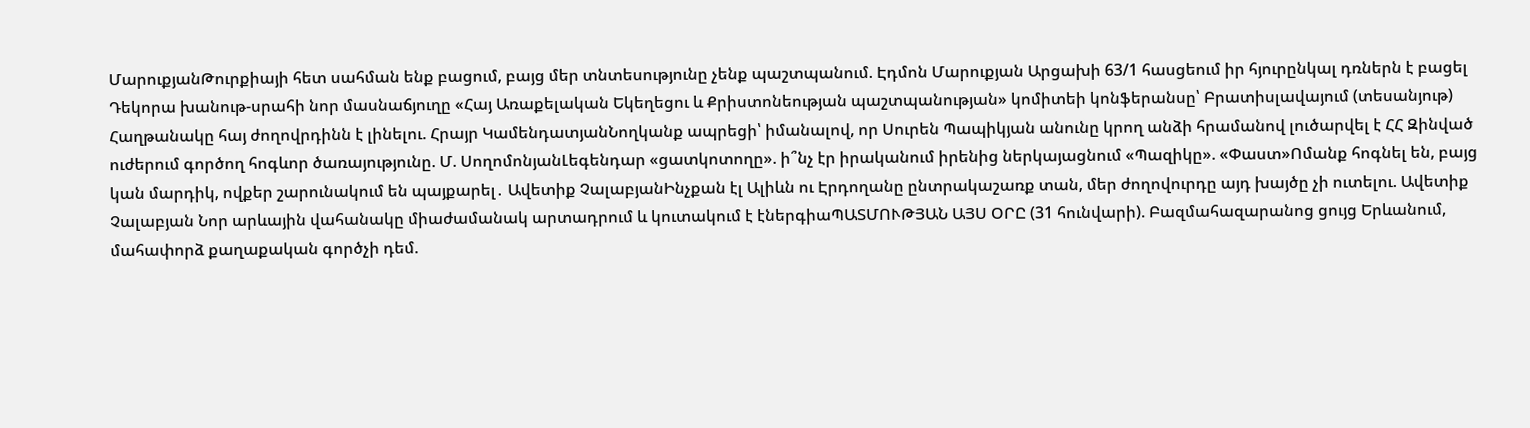ՄարուքյանԹուրքիայի հետ սահման ենք բացում, բայց մեր տնտեսությունը չենք պաշտպանում. Էդմոն Մարուքյան Արցախի 63/1 հասցեում իր հյուրընկալ դռներն է բացել Դեկորա խանութ-սրահի նոր մասնաճյուղը «Հայ Առաքելական Եկեղեցու և Քրիստոնեության պաշտպանության» կոմիտեի կոնֆերանսը՝ Բրատիսլավայում (տեսանյութ) Հաղթանակը հայ ժողովրդինն է լինելու. Հրայր ԿամենդատյանՆողկանք ապրեցի՝ իմանալով, որ Սուրեն Պապիկյան անունը կրող անձի հրամանով լուծարվել է ՀՀ Զինված ուժերում գործող հոգևոր ծառայությունը. Մ. ՍողոմոնյանԼեգենդար «ցատկոտողը». ի՞նչ էր իրականում իրենից ներկայացնում «Պազիկը». «Փաստ»Ոմանք հոգնել են, բայց կան մարդիկ, ովքեր շարունակում են պայքարել․ Ավետիք ՉալաբյանԻնչքան էլ Ալիևն ու Էրդողանը ընտրակաշառք տան, մեր ժողովուրդը այդ խայծը չի ուտելու. Ավետիք Չալաբյան Նոր արևային վահանակը միաժամանակ արտադրում և կուտակում է էներգիաՊԱՏՄՈՒԹՅԱՆ ԱՅՍ ՕՐԸ (31 հունվարի). Բազմահազարանոց ցույց Երևանում, մահափորձ քաղաքական գործչի դեմ.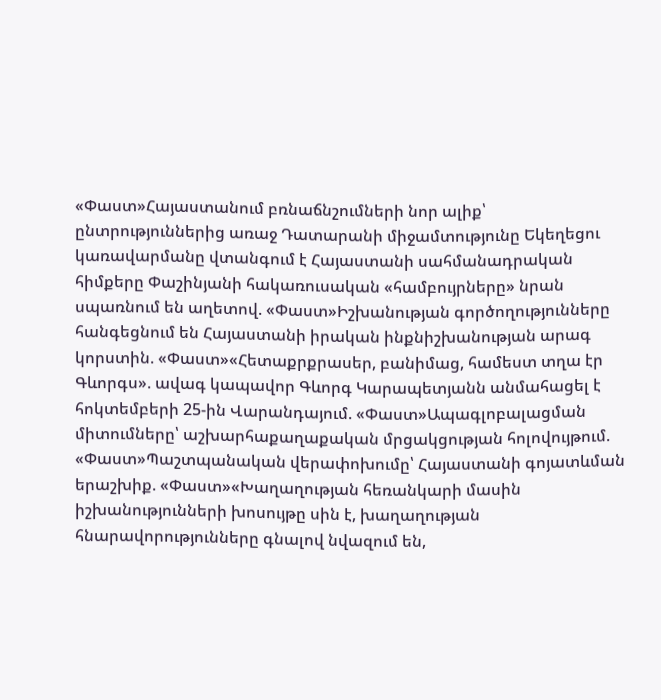«Փաստ»Հայաստանում բռնաճնշումների նոր ալիք՝ ընտրություններից առաջ Դատարանի միջամտությունը Եկեղեցու կառավարմանը վտանգում է Հայաստանի սահմանադրական հիմքերը Փաշինյանի հակառուսական «համբույրները» նրան սպառնում են աղետով. «Փաստ»Իշխանության գործողությունները հանգեցնում են Հայաստանի իրական ինքնիշխանության արագ կորստին. «Փաստ»«Հետաքրքրասեր, բանիմաց, համեստ տղա էր Գևորգս». ավագ կապավոր Գևորգ Կարապետյանն անմահացել է հոկտեմբերի 25-ին Վարանդայում. «Փաստ»Ապագլոբալացման միտումները՝ աշխարհաքաղաքական մրցակցության հոլովույթում. «Փաստ»Պաշտպանական վերափոխումը՝ Հայաստանի գոյատևման երաշխիք. «Փաստ»«Խաղաղության հեռանկարի մասին իշխանությունների խոսույթը սին է, խաղաղության հնարավորությունները գնալով նվազում են,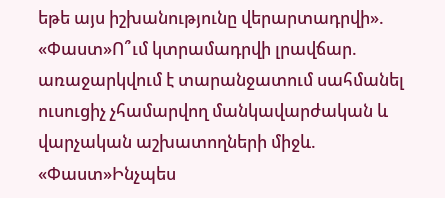եթե այս իշխանությունը վերարտադրվի». «Փաստ»Ո՞ւմ կտրամադրվի լրավճար. առաջարկվում է տարանջատում սահմանել ուսուցիչ չհամարվող մանկավարժական և վարչական աշխատողների միջև. «Փաստ»Ինչպես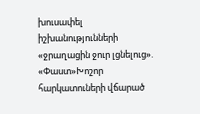խուսափել իշխանությունների «ջրաղացին ջուր լցնելուց». «Փաստ»Խոշոր հարկատուների վճարած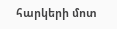հարկերի մոտ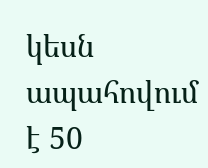կեսն ապահովում է 50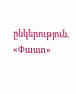ընկերություն. «Փաստ»